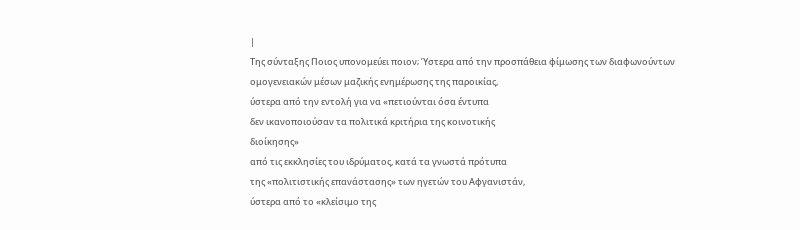|
Της σύνταξης Ποιος υπονομεύει ποιον; Ύστερα από την προσπάθεια φίμωσης των διαφωνούντων
ομογενειακών μέσων μαζικής ενημέρωσης της παροικίας,
ύστερα από την εντολή για να «πετιούνται όσα έντυπα
δεν ικανοποιούσαν τα πολιτικά κριτήρια της κοινοτικής
διοίκησης»
από τις εκκλησίες του ιδρύματος, κατά τα γνωστά πρότυπα
της «πολιτιστικής επανάστασης» των ηγετών του Αφγανιστάν,
ύστερα από το «κλείσιμο της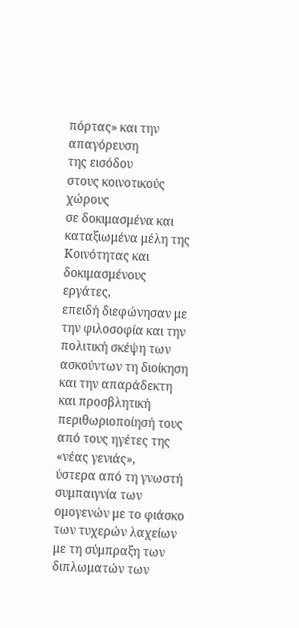πόρτας» και την απαγόρευση
της εισόδου
στους κοινοτικούς χώρους
σε δοκιμασμένα και καταξιωμένα μέλη της Κοινότητας και
δοκιμασμένους εργάτες,
επειδή διεφώνησαν με την φιλοσοφία και την πολιτική σκέψη των
ασκούντων τη διοίκηση
και την απαράδεκτη και προσβλητική περιθωριοποίησή τους
από τους ηγέτες της «νέας γενιάς»,
ύστερα από τη γνωστή συμπαιγνία των ομογενών με το φιάσκο
των τυχερών λαχείων με τη σύμπραξη των διπλωματών των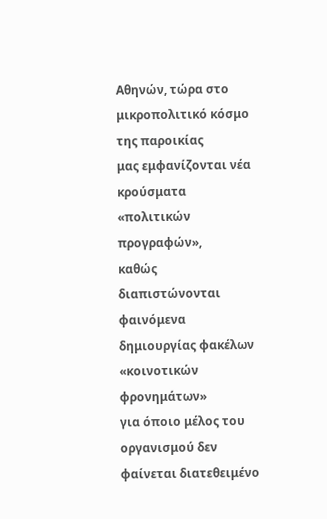Αθηνών, τώρα στο
μικροπολιτικό κόσμο της παροικίας
μας εμφανίζονται νέα κρούσματα «πολιτικών προγραφών»,
καθώς
διαπιστώνονται φαινόμενα
δημιουργίας φακέλων «κοινοτικών φρονημάτων»
για όποιο μέλος του οργανισμού δεν φαίνεται διατεθειμένο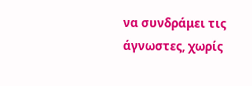να συνδράμει τις άγνωστες, χωρίς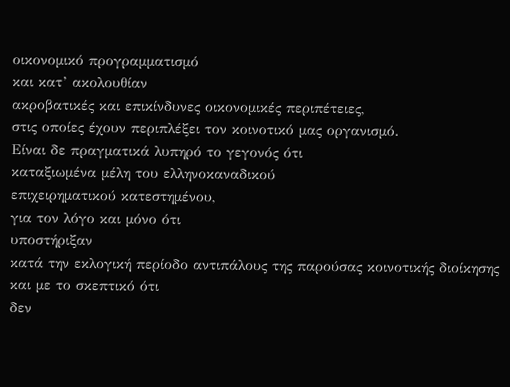οικονομικό προγραμματισμό
και κατ’ ακολουθίαν
ακροβατικές και επικίνδυνες οικονομικές περιπέτειες,
στις οποίες έχουν περιπλέξει τον κοινοτικό μας οργανισμό.
Είναι δε πραγματικά λυπηρό το γεγονός ότι
καταξιωμένα μέλη του ελληνοκαναδικού
επιχειρηματικού κατεστημένου,
για τον λόγο και μόνο ότι
υποστήριξαν
κατά την εκλογική περίοδο αντιπάλους της παρούσας κοινοτικής διοίκησης και με το σκεπτικό ότι
δεν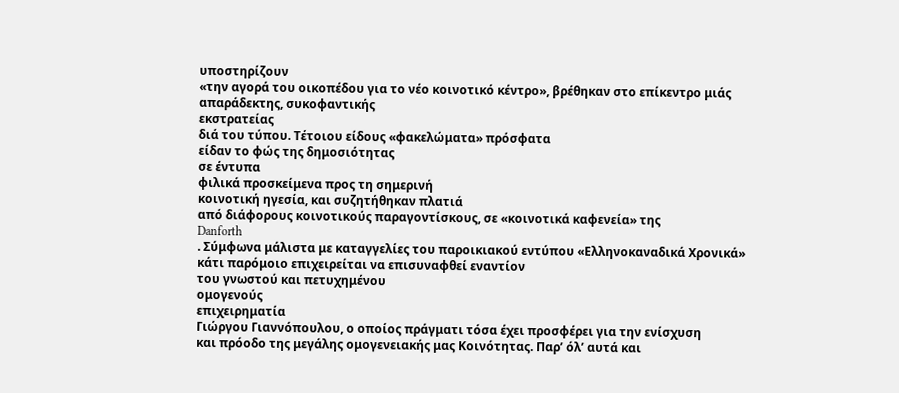υποστηρίζουν
«την αγορά του οικοπέδου για το νέο κοινοτικό κέντρο», βρέθηκαν στο επίκεντρο μιάς
απαράδεκτης, συκοφαντικής
εκστρατείας
διά του τύπου. Τέτοιου είδους «φακελώματα» πρόσφατα
είδαν το φώς της δημοσιότητας
σε έντυπα
φιλικά προσκείμενα προς τη σημερινή
κοινοτική ηγεσία, και συζητήθηκαν πλατιά
από διάφορους κοινοτικούς παραγοντίσκους, σε «κοινοτικά καφενεία» της
Danforth
. Σύμφωνα μάλιστα με καταγγελίες του παροικιακού εντύπου «Ελληνοκαναδικά Χρονικά»
κάτι παρόμοιο επιχειρείται να επισυναφθεί εναντίον
του γνωστού και πετυχημένου
ομογενούς
επιχειρηματία
Γιώργου Γιαννόπουλου, ο οποίος πράγματι τόσα έχει προσφέρει για την ενίσχυση
και πρόοδο της μεγάλης ομογενειακής μας Κοινότητας. Παρ’ όλ’ αυτά και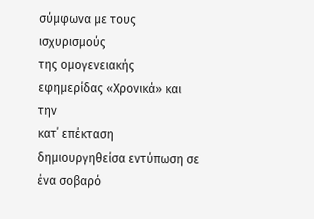σύμφωνα με τους ισχυρισμούς
της ομογενειακής εφημερίδας «Χρονικά» και την
κατ΄ επέκταση δημιουργηθείσα εντύπωση σε ένα σοβαρό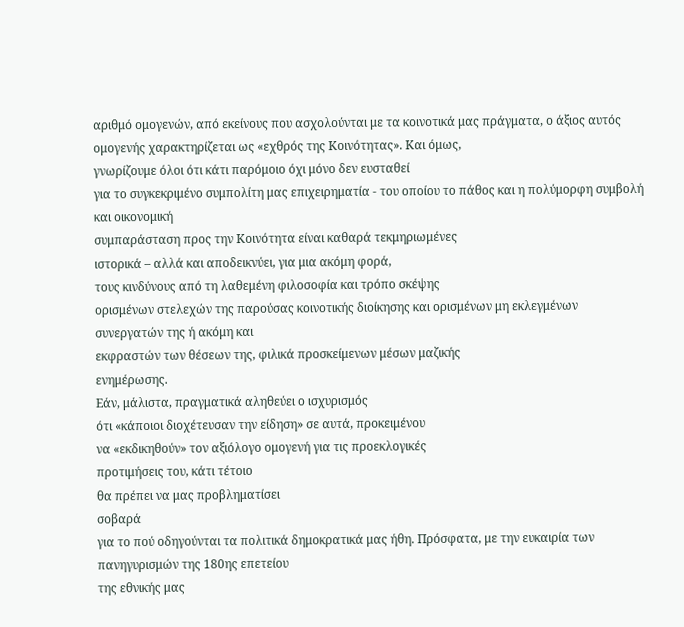αριθμό ομογενών, από εκείνους που ασχολούνται με τα κοινοτικά μας πράγματα, ο άξιος αυτός ομογενής χαρακτηρίζεται ως «εχθρός της Κοινότητας». Και όμως,
γνωρίζουμε όλοι ότι κάτι παρόμοιο όχι μόνο δεν ευσταθεί
για το συγκεκριμένο συμπολίτη μας επιχειρηματία - του οποίου το πάθος και η πολύμορφη συμβολή και οικονομική
συμπαράσταση προς την Κοινότητα είναι καθαρά τεκμηριωμένες
ιστορικά – αλλά και αποδεικνύει, για μια ακόμη φορά,
τους κινδύνους από τη λαθεμένη φιλοσοφία και τρόπο σκέψης
ορισμένων στελεχών της παρούσας κοινοτικής διοίκησης και ορισμένων μη εκλεγμένων συνεργατών της ή ακόμη και
εκφραστών των θέσεων της, φιλικά προσκείμενων μέσων μαζικής
ενημέρωσης.
Εάν, μάλιστα, πραγματικά αληθεύει ο ισχυρισμός
ότι «κάποιοι διοχέτευσαν την είδηση» σε αυτά, προκειμένου
να «εκδικηθούν» τον αξιόλογο ομογενή για τις προεκλογικές
προτιμήσεις του, κάτι τέτοιο
θα πρέπει να μας προβληματίσει
σοβαρά
για το πού οδηγούνται τα πολιτικά δημοκρατικά μας ήθη. Πρόσφατα, με την ευκαιρία των πανηγυρισμών της 180ης επετείου
της εθνικής μας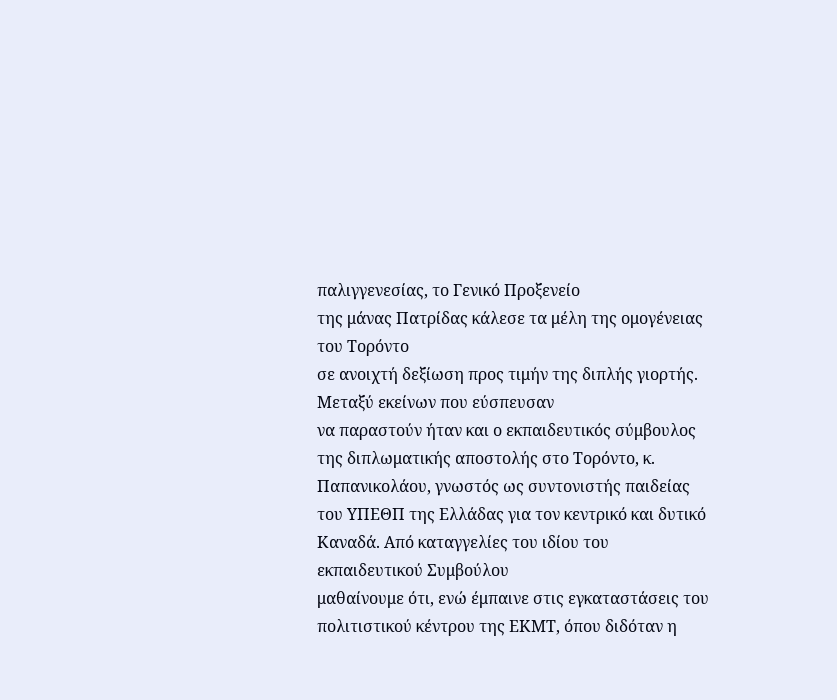παλιγγενεσίας, το Γενικό Προξενείο
της μάνας Πατρίδας κάλεσε τα μέλη της ομογένειας του Τορόντο
σε ανοιχτή δεξίωση προς τιμήν της διπλής γιορτής. Μεταξύ εκείνων που εύσπευσαν
να παραστούν ήταν και ο εκπαιδευτικός σύμβουλος της διπλωματικής αποστολής στο Τορόντο, κ. Παπανικολάου, γνωστός ως συντονιστής παιδείας
του ΥΠΕΘΠ της Ελλάδας για τον κεντρικό και δυτικό Καναδά. Από καταγγελίες του ιδίου του εκπαιδευτικού Συμβούλου
μαθαίνουμε ότι, ενώ έμπαινε στις εγκαταστάσεις του
πολιτιστικού κέντρου της ΕΚΜΤ, όπου διδόταν η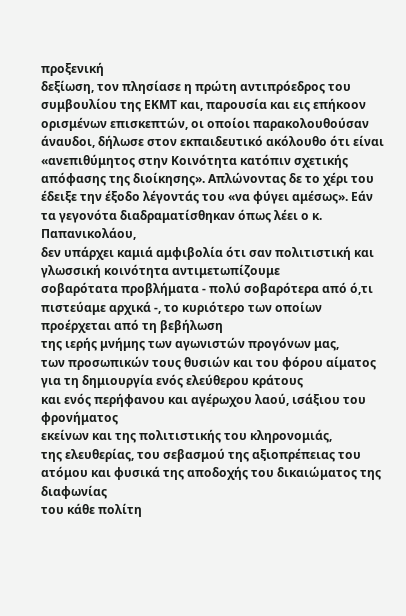προξενική
δεξίωση, τον πλησίασε η πρώτη αντιπρόεδρος του συμβουλίου της ΕΚΜΤ και, παρουσία και εις επήκοον ορισμένων επισκεπτών, οι οποίοι παρακολουθούσαν
άναυδοι, δήλωσε στον εκπαιδευτικό ακόλουθο ότι είναι
«ανεπιθύμητος στην Κοινότητα κατόπιν σχετικής απόφασης της διοίκησης». Απλώνοντας δε το χέρι του έδειξε την έξοδο λέγοντάς του «να φύγει αμέσως». Εάν τα γεγονότα διαδραματίσθηκαν όπως λέει ο κ. Παπανικολάου,
δεν υπάρχει καμιά αμφιβολία ότι σαν πολιτιστική και γλωσσική κοινότητα αντιμετωπίζουμε
σοβαρότατα προβλήματα - πολύ σοβαρότερα από ό,τι πιστεύαμε αρχικά -, το κυριότερο των οποίων προέρχεται από τη βεβήλωση
της ιερής μνήμης των αγωνιστών προγόνων μας,
των προσωπικών τους θυσιών και του φόρου αίματος για τη δημιουργία ενός ελεύθερου κράτους
και ενός περήφανου και αγέρωχου λαού, ισάξιου του φρονήματος
εκείνων και της πολιτιστικής του κληρονομιάς,
της ελευθερίας, του σεβασμού της αξιοπρέπειας του ατόμου και φυσικά της αποδοχής του δικαιώματος της διαφωνίας
του κάθε πολίτη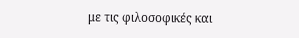με τις φιλοσοφικές και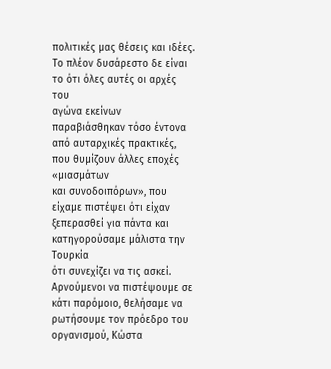πολιτικές μας θέσεις και ιδέες. Το πλέον δυσάρεστο δε είναι το ότι όλες αυτές οι αρχές του
αγώνα εκείνων παραβιάσθηκαν τόσο έντονα από αυταρχικές πρακτικές, που θυμίζουν άλλες εποχές «μιασμάτων
και συνοδοιπόρων», που είχαμε πιστέψει ότι είχαν
ξεπερασθεί για πάντα και κατηγορούσαμε μάλιστα την Τουρκία
ότι συνεχίζει να τις ασκεί.
Αρνούμενοι να πιστέψουμε σε κάτι παρόμοιο, θελήσαμε να
ρωτήσουμε τον πρόεδρο του οργανισμού, Κώστα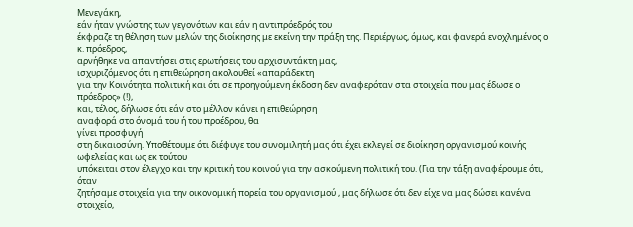Μενεγάκη,
εάν ήταν γνώστης των γεγονότων και εάν η αντιπρόεδρός του
έκφραζε τη θέληση των μελών της διοίκησης με εκείνη την πράξη της. Περιέργως, όμως, και φανερά ενοχλημένος ο κ. πρόεδρος,
αρνήθηκε να απαντήσει στις ερωτήσεις του αρχισυντάκτη μας,
ισχυριζόμενος ότι η επιθεώρηση ακολουθεί «απαράδεκτη
για την Κοινότητα πολιτική και ότι σε προηγούμενη έκδοση δεν αναφερόταν στα στοιχεία που μας έδωσε ο πρόεδρος» (!),
και, τέλος, δήλωσε ότι εάν στο μέλλον κάνει η επιθεώρηση
αναφορά στο όνομά του ή του προέδρου, θα
γίνει προσφυγή
στη δικαιοσύνη. Υποθέτουμε ότι διέφυγε του συνομιλητή μας ότι έχει εκλεγεί σε διοίκηση οργανισμού κοινής ωφελείας και ως εκ τούτου
υπόκειται στον έλεγχο και την κριτική του κοινού για την ασκούμενη πολιτική του. (Για την τάξη αναφέρουμε ότι, όταν
ζητήσαμε στοιχεία για την οικονομική πορεία του οργανισμού , μας δήλωσε ότι δεν είχε να μας δώσει κανένα στοιχείο,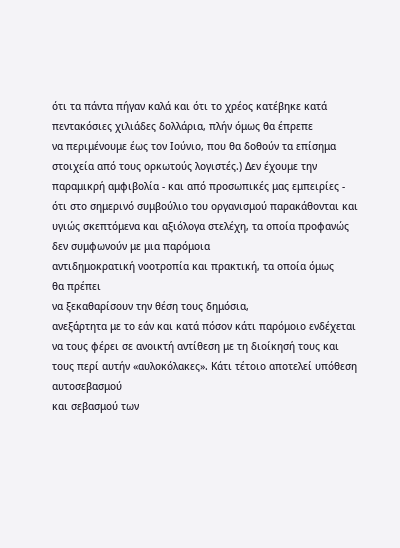ότι τα πάντα πήγαν καλά και ότι το χρέος κατέβηκε κατά
πεντακόσιες χιλιάδες δολλάρια, πλήν όμως θα έπρεπε
να περιμένουμε έως τον Ιούνιο, που θα δοθούν τα επίσημα στοιχεία από τους ορκωτούς λογιστές.) Δεν έχουμε την παραμικρή αμφιβολία - και από προσωπικές μας εμπειρίες - ότι στο σημερινό συμβούλιο του οργανισμού παρακάθονται και υγιώς σκεπτόμενα και αξιόλογα στελέχη, τα οποία προφανώς δεν συμφωνούν με μια παρόμοια
αντιδημοκρατική νοοτροπία και πρακτική, τα οποία όμως
θα πρέπει
να ξεκαθαρίσουν την θέση τους δημόσια,
ανεξάρτητα με το εάν και κατά πόσον κάτι παρόμοιο ενδέχεται να τους φέρει σε ανοικτή αντίθεση με τη διοίκησή τους και τους περί αυτήν «αυλοκόλακες». Κάτι τέτοιο αποτελεί υπόθεση αυτοσεβασμού
και σεβασμού των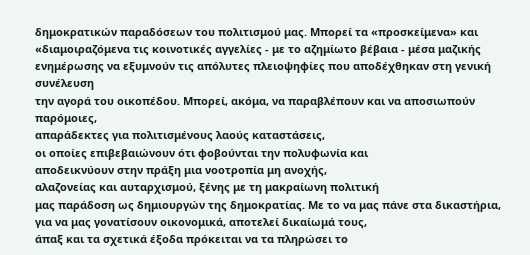δημοκρατικών παραδόσεων του πολιτισμού μας. Μπορεί τα «προσκείμενα» και «διαμοιραζόμενα τις κοινοτικές αγγελίες - με το αζημίωτο βέβαια - μέσα μαζικής ενημέρωσης να εξυμνούν τις απόλυτες πλειοψηφίες που αποδέχθηκαν στη γενική συνέλευση
την αγορά του οικοπέδου. Μπορεί, ακόμα, να παραβλέπουν και να αποσιωπούν παρόμοιες,
απαράδεκτες για πολιτισμένους λαούς καταστάσεις,
οι οποίες επιβεβαιώνουν ότι φοβούνται την πολυφωνία και
αποδεικνύουν στην πράξη μια νοοτροπία μη ανοχής,
αλαζονείας και αυταρχισμού, ξένης με τη μακραίωνη πολιτική
μας παράδοση ως δημιουργών της δημοκρατίας. Με το να μας πάνε στα δικαστήρια, για να μας γονατίσουν οικονομικά, αποτελεί δικαίωμά τους,
άπαξ και τα σχετικά έξοδα πρόκειται να τα πληρώσει το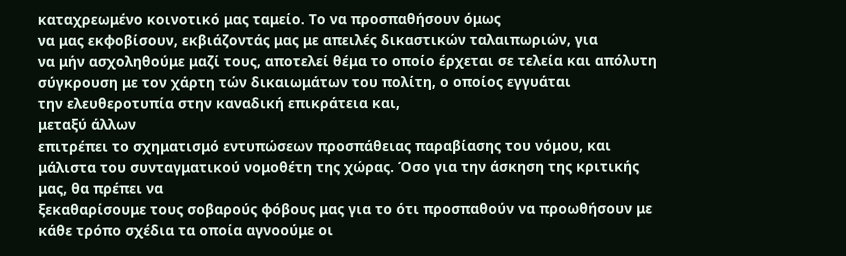καταχρεωμένο κοινοτικό μας ταμείο. Το να προσπαθήσουν όμως
να μας εκφοβίσουν, εκβιάζοντάς μας με απειλές δικαστικών ταλαιπωριών, για
να μήν ασχοληθούμε μαζί τους, αποτελεί θέμα το οποίο έρχεται σε τελεία και απόλυτη σύγκρουση με τον χάρτη τών δικαιωμάτων του πολίτη, ο οποίος εγγυάται
την ελευθεροτυπία στην καναδική επικράτεια και,
μεταξύ άλλων
επιτρέπει το σχηματισμό εντυπώσεων προσπάθειας παραβίασης του νόμου, και μάλιστα του συνταγματικού νομοθέτη της χώρας. Όσο για την άσκηση της κριτικής μας, θα πρέπει να
ξεκαθαρίσουμε τους σοβαρούς φόβους μας για το ότι προσπαθούν να προωθήσουν με κάθε τρόπο σχέδια τα οποία αγνοούμε οι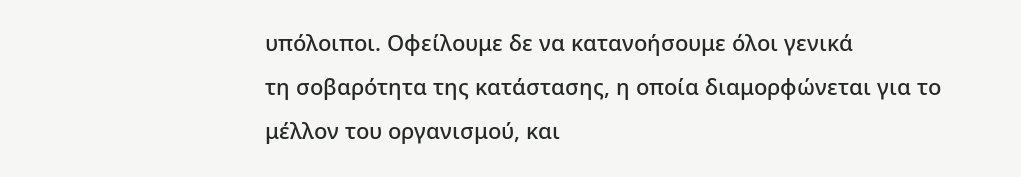υπόλοιποι. Οφείλουμε δε να κατανοήσουμε όλοι γενικά
τη σοβαρότητα της κατάστασης, η οποία διαμορφώνεται για το
μέλλον του οργανισμού, και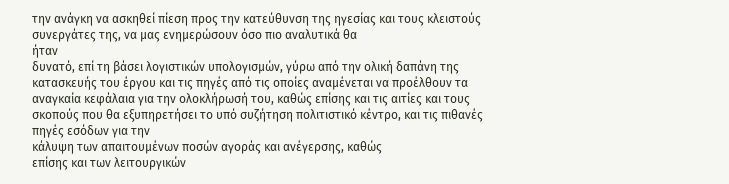την ανάγκη να ασκηθεί πίεση προς την κατεύθυνση της ηγεσίας και τους κλειστούς συνεργάτες της, να μας ενημερώσουν όσο πιο αναλυτικά θα
ήταν
δυνατό, επί τη βάσει λογιστικών υπολογισμών, γύρω από την ολική δαπάνη της κατασκευής του έργου και τις πηγές από τις οποίες αναμένεται να προέλθουν τα αναγκαία κεφάλαια για την ολοκλήρωσή του, καθώς επίσης και τις αιτίες και τους σκοπούς που θα εξυπηρετήσει το υπό συζήτηση πολιτιστικό κέντρο, και τις πιθανές πηγές εσόδων για την
κάλυψη των απαιτουμένων ποσών αγοράς και ανέγερσης, καθώς
επίσης και των λειτουργικών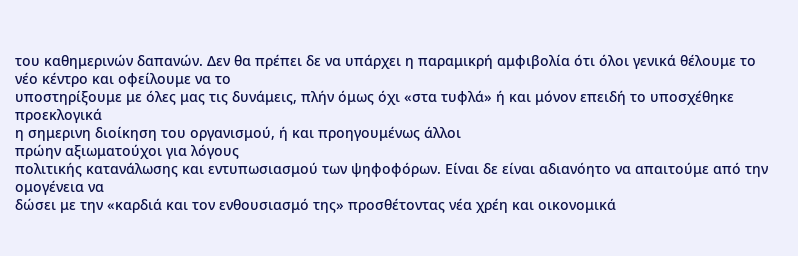του καθημερινών δαπανών. Δεν θα πρέπει δε να υπάρχει η παραμικρή αμφιβολία ότι όλοι γενικά θέλουμε το νέο κέντρο και οφείλουμε να το
υποστηρίξουμε με όλες μας τις δυνάμεις, πλήν όμως όχι «στα τυφλά» ή και μόνον επειδή το υποσχέθηκε προεκλογικά
η σημερινη διοίκηση του οργανισμού, ή και προηγουμένως άλλοι
πρώην αξιωματούχοι για λόγους
πολιτικής κατανάλωσης και εντυπωσιασμού των ψηφοφόρων. Είναι δε είναι αδιανόητο να απαιτούμε από την
ομογένεια να
δώσει με την «καρδιά και τον ενθουσιασμό της» προσθέτοντας νέα χρέη και οικονομικά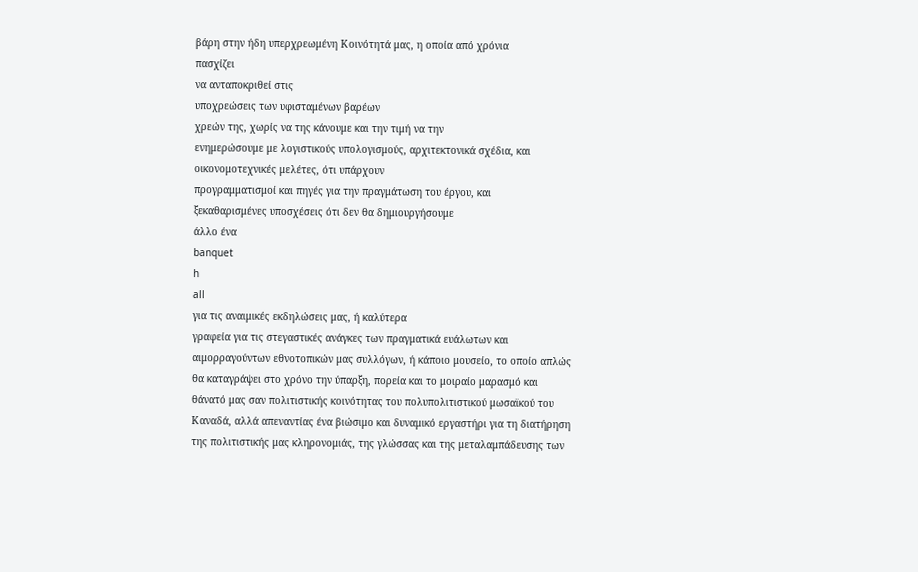βάρη στην ήδη υπερχρεωμένη Κοινότητά μας, η οποία από χρόνια
πασχίζει
να ανταποκριθεί στις
υποχρεώσεις των υφισταμένων βαρέων
χρεών της, χωρίς να της κάνουμε και την τιμή να την
ενημερώσουμε με λογιστικούς υπολογισμούς, αρχιτεκτονικά σχέδια, και οικονομοτεχνικές μελέτες, ότι υπάρχουν
προγραμματισμοί και πηγές για την πραγμάτωση του έργου, και
ξεκαθαρισμένες υποσχέσεις ότι δεν θα δημιουργήσουμε
άλλο ένα
banquet
h
all
για τις αναιμικές εκδηλώσεις μας, ή καλύτερα
γραφεία για τις στεγαστικές ανάγκες των πραγματικά ευάλωτων και αιμορραγούντων εθνοτοπικών μας συλλόγων, ή κάποιο μουσείο, το οποίο απλώς θα καταγράψει στο χρόνο την ύπαρξη, πορεία και το μοιραίο μαρασμό και θάνατό μας σαν πολιτιστικής κοινότητας του πολυπολιτιστικού μωσαϊκού του Καναδά, αλλά απεναντίας ένα βιώσιμο και δυναμικό εργαστήρι για τη διατήρηση
της πολιτιστικής μας κληρονομιάς, της γλώσσας και της μεταλαμπάδευσης των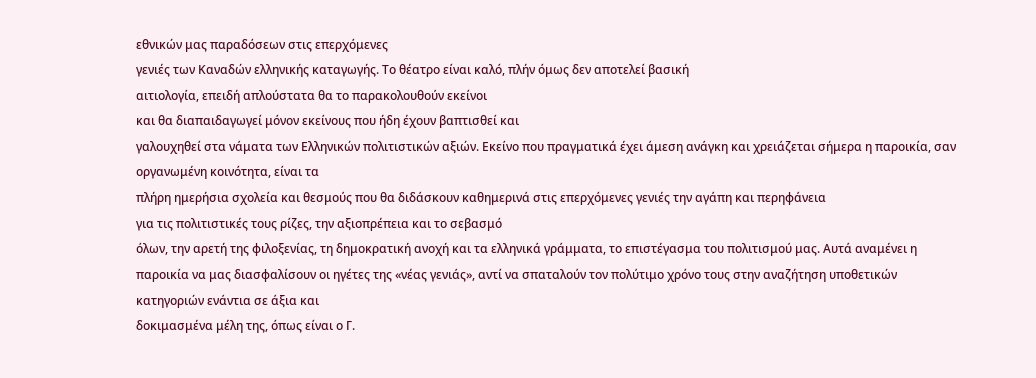εθνικών μας παραδόσεων στις επερχόμενες
γενιές των Καναδών ελληνικής καταγωγής. Το θέατρο είναι καλό, πλήν όμως δεν αποτελεί βασική
αιτιολογία, επειδή απλούστατα θα το παρακολουθούν εκείνοι
και θα διαπαιδαγωγεί μόνον εκείνους που ήδη έχουν βαπτισθεί και
γαλουχηθεί στα νάματα των Ελληνικών πολιτιστικών αξιών. Εκείνο που πραγματικά έχει άμεση ανάγκη και χρειάζεται σήμερα η παροικία, σαν οργανωμένη κοινότητα, είναι τα
πλήρη ημερήσια σχολεία και θεσμούς που θα διδάσκουν καθημερινά στις επερχόμενες γενιές την αγάπη και περηφάνεια
για τις πολιτιστικές τους ρίζες, την αξιοπρέπεια και το σεβασμό
όλων, την αρετή της φιλοξενίας, τη δημοκρατική ανοχή και τα ελληνικά γράμματα, το επιστέγασμα του πολιτισμού μας. Αυτά αναμένει η παροικία να μας διασφαλίσουν οι ηγέτες της «νέας γενιάς», αντί να σπαταλούν τον πολύτιμο χρόνο τους στην αναζήτηση υποθετικών κατηγοριών ενάντια σε άξια και
δοκιμασμένα μέλη της, όπως είναι ο Γ.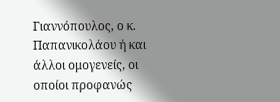Γιαννόπουλος, ο κ. Παπανικολάου ή και άλλοι ομογενείς, οι οποίοι προφανώς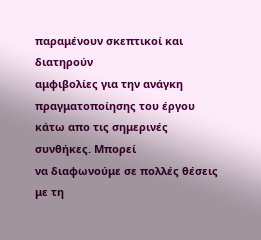παραμένουν σκεπτικοί και διατηρούν
αμφιβολίες για την ανάγκη πραγματοποίησης του έργου κάτω απο τις σημερινές συνθήκες. Μπορεί
να διαφωνούμε σε πολλές θέσεις με τη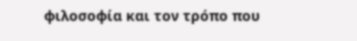φιλοσοφία και τον τρόπο που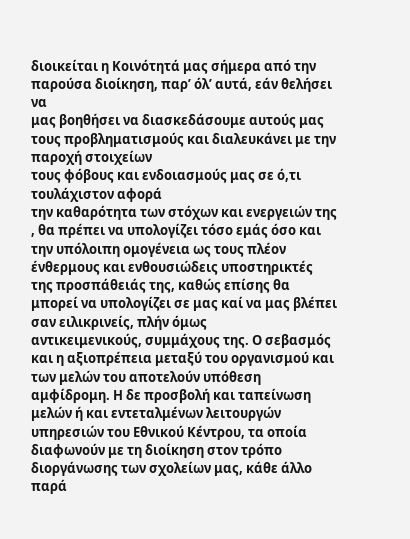διοικείται η Κοινότητά μας σήμερα από την παρούσα διοίκηση, παρ’ όλ’ αυτά, εάν θελήσει να
μας βοηθήσει να διασκεδάσουμε αυτούς μας τους προβληματισμούς και διαλευκάνει με την παροχή στοιχείων
τους φόβους και ενδοιασμούς μας σε ό,τι τουλάχιστον αφορά
την καθαρότητα των στόχων και ενεργειών της , θα πρέπει να υπολογίζει τόσο εμάς όσο και την υπόλοιπη ομογένεια ως τους πλέον ένθερμους και ενθουσιώδεις υποστηρικτές
της προσπάθειάς της, καθώς επίσης θα μπορεί να υπολογίζει σε μας καί να μας βλέπει σαν ειλικρινείς, πλήν όμως
αντικειμενικούς, συμμάχους της. Ο σεβασμός και η αξιοπρέπεια μεταξύ του οργανισμού και
των μελών του αποτελούν υπόθεση αμφίδρομη. Η δε προσβολή και ταπείνωση μελών ή και εντεταλμένων λειτουργών υπηρεσιών του Εθνικού Κέντρου, τα οποία διαφωνούν με τη διοίκηση στον τρόπο διοργάνωσης των σχολείων μας, κάθε άλλο παρά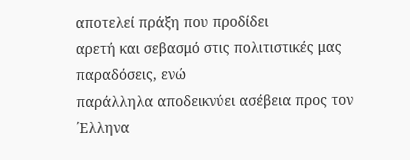αποτελεί πράξη που προδίδει
αρετή και σεβασμό στις πολιτιστικές μας παραδόσεις, ενώ
παράλληλα αποδεικνύει ασέβεια προς τον
΄Ελληνα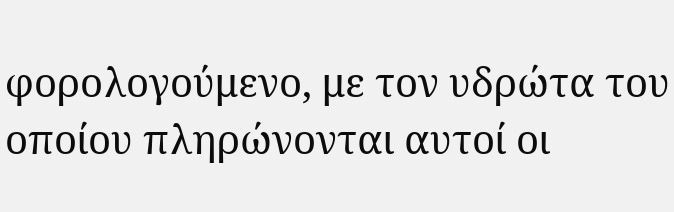φορολογούμενο, με τον υδρώτα του οποίου πληρώνονται αυτοί οι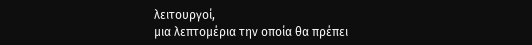λειτουργοί,
μια λεπτομέρια την οποία θα πρέπει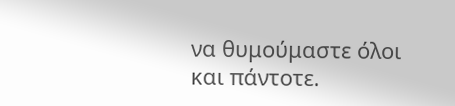να θυμούμαστε όλοι
και πάντοτε.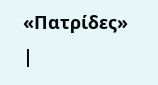«Πατρίδες»
|